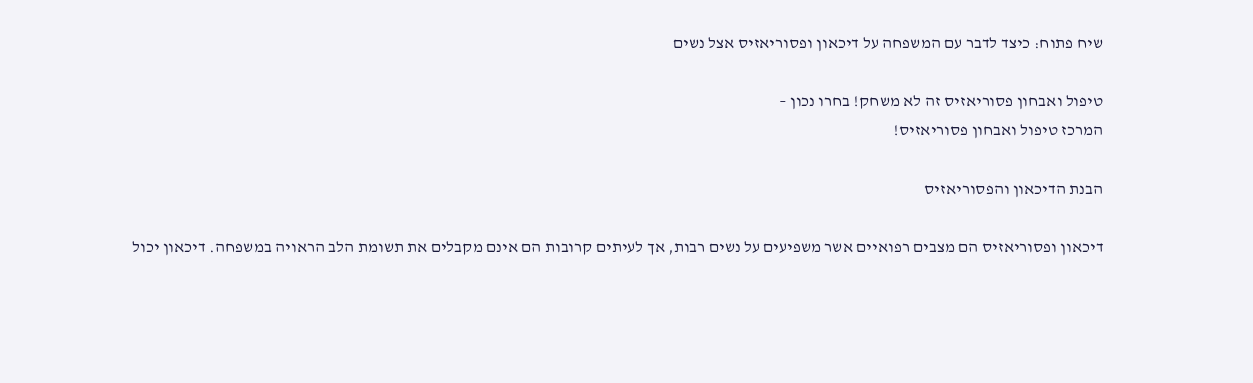שיח פתוח: כיצד לדבר עם המשפחה על דיכאון ופסוריאזיס אצל נשים

טיפול ואבחון פסוריאזיס זה לא משחק! בחרו נכון –
המרכז טיפול ואבחון פסוריאזיס!

הבנת הדיכאון והפסוריאזיס

דיכאון ופסוריאזיס הם מצבים רפואיים אשר משפיעים על נשים רבות, אך לעיתים קרובות הם אינם מקבלים את תשומת הלב הראויה במשפחה. דיכאון יכול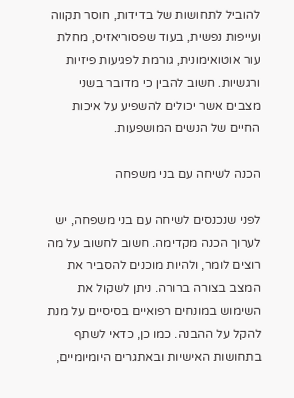להוביל לתחושות של בדידות, חוסר תקווה ועייפות נפשית, בעוד שפסוריאזיס, מחלת עור אוטואימונית, גורמת לפגיעות פיזיות ורגשיות. חשוב להבין כי מדובר בשני מצבים אשר יכולים להשפיע על איכות החיים של הנשים המושפעות.

הכנה לשיחה עם בני משפחה

לפני שנכנסים לשיחה עם בני משפחה, יש לערוך הכנה מקדימה. חשוב לחשוב על מה רוצים לומר, ולהיות מוכנים להסביר את המצב בצורה ברורה. ניתן לשקול את השימוש במונחים רפואיים בסיסיים על מנת להקל על ההבנה. כמו כן, כדאי לשתף בתחושות האישיות ובאתגרים היומיומיים,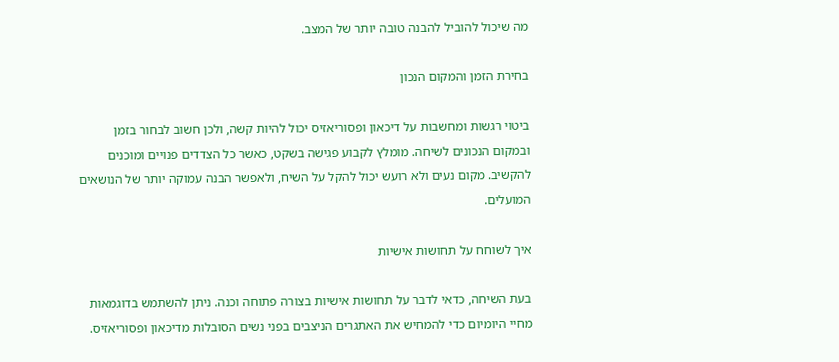מה שיכול להוביל להבנה טובה יותר של המצב.

בחירת הזמן והמקום הנכון

ביטוי רגשות ומחשבות על דיכאון ופסוריאזיס יכול להיות קשה, ולכן חשוב לבחור בזמן ובמקום הנכונים לשיחה. מומלץ לקבוע פגישה בשקט, כאשר כל הצדדים פנויים ומוכנים להקשיב. מקום נעים ולא רועש יכול להקל על השיח, ולאפשר הבנה עמוקה יותר של הנושאים המועלים.

איך לשוחח על תחושות אישיות

בעת השיחה, כדאי לדבר על תחושות אישיות בצורה פתוחה וכנה. ניתן להשתמש בדוגמאות מחיי היומיום כדי להמחיש את האתגרים הניצבים בפני נשים הסובלות מדיכאון ופסוריאזיס.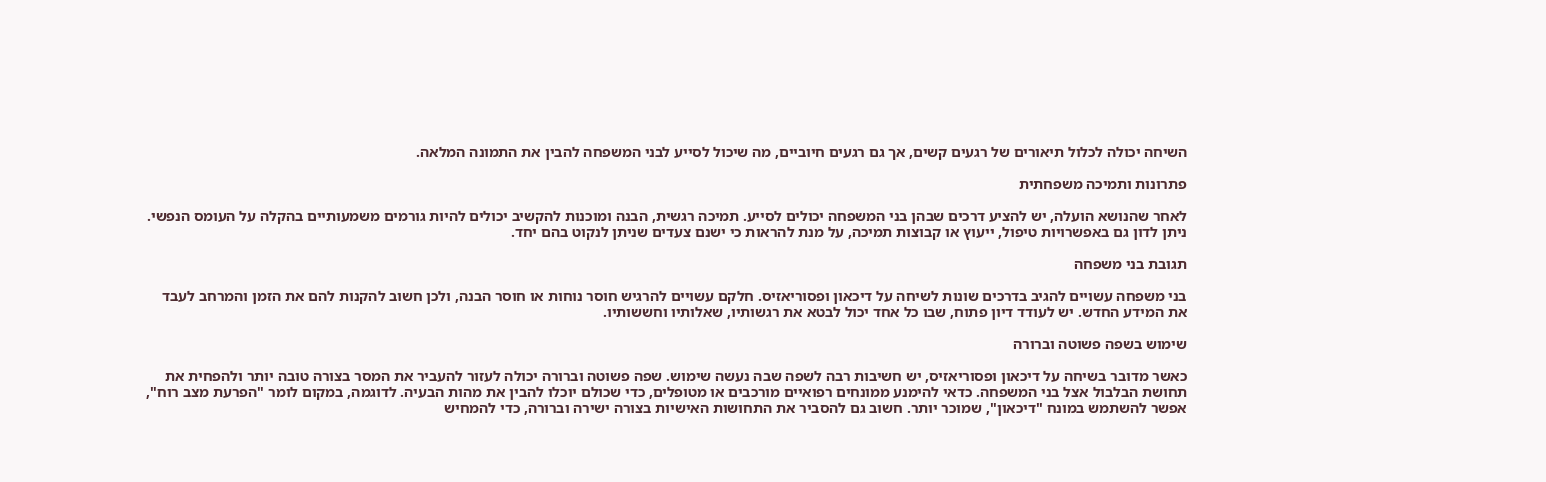השיחה יכולה לכלול תיאורים של רגעים קשים, אך גם רגעים חיוביים, מה שיכול לסייע לבני המשפחה להבין את התמונה המלאה.

פתרונות ותמיכה משפחתית

לאחר שהנושא הועלה, יש להציע דרכים שבהן בני המשפחה יכולים לסייע. תמיכה רגשית, הבנה ומוכנות להקשיב יכולים להיות גורמים משמעותיים בהקלה על העומס הנפשי. ניתן לדון גם באפשרויות טיפול, ייעוץ או קבוצות תמיכה, על מנת להראות כי ישנם צעדים שניתן לנקוט בהם יחד.

תגובת בני משפחה

בני משפחה עשויים להגיב בדרכים שונות לשיחה על דיכאון ופסוריאזיס. חלקם עשויים להרגיש חוסר נוחות או חוסר הבנה, ולכן חשוב להקנות להם את הזמן והמרחב לעבד את המידע החדש. יש לעודד דיון פתוח, שבו כל אחד יכול לבטא את רגשותיו, שאלותיו וחששותיו.

שימוש בשפה פשוטה וברורה

כאשר מדובר בשיחה על דיכאון ופסוריאזיס, יש חשיבות רבה לשפה שבה נעשה שימוש. שפה פשוטה וברורה יכולה לעזור להעביר את המסר בצורה טובה יותר ולהפחית את תחושת הבלבול אצל בני המשפחה. כדאי להימנע ממונחים רפואיים מורכבים או מטופלים, כדי שכולם יוכלו להבין את מהות הבעיה. לדוגמה, במקום לומר "הפרעת מצב רוח", אפשר להשתמש במונח "דיכאון", שמוכר יותר. חשוב גם להסביר את התחושות האישיות בצורה ישירה וברורה, כדי להמחיש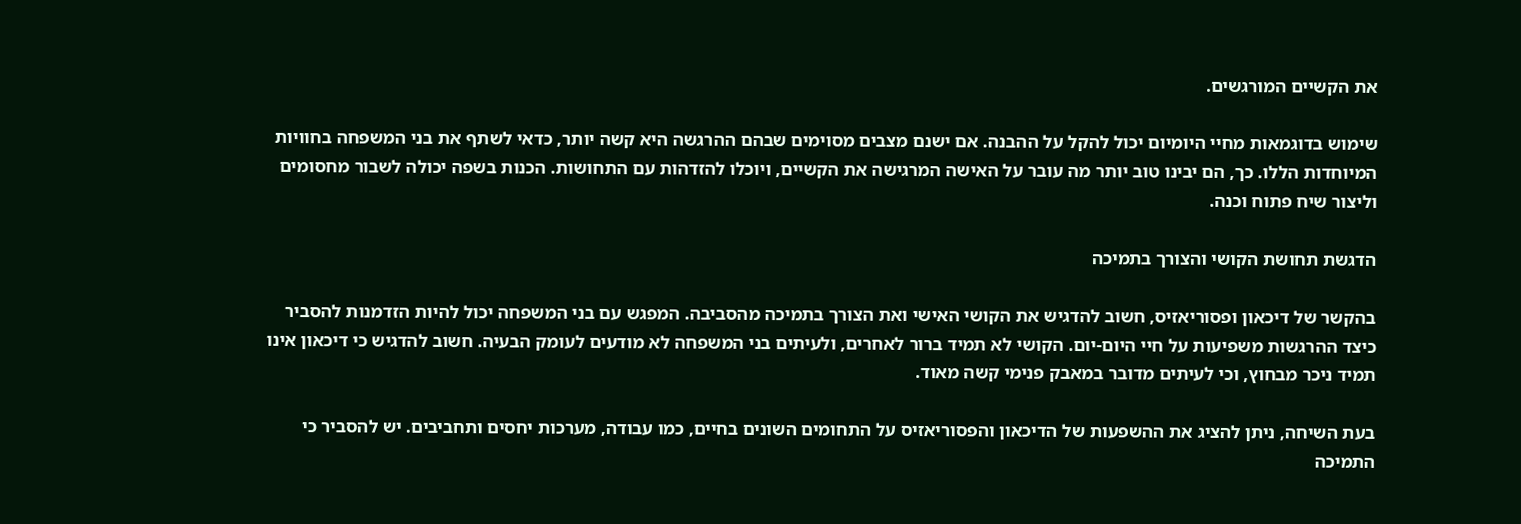את הקשיים המורגשים.

שימוש בדוגמאות מחיי היומיום יכול להקל על ההבנה. אם ישנם מצבים מסוימים שבהם ההרגשה היא קשה יותר, כדאי לשתף את בני המשפחה בחוויות המיוחדות הללו. כך, הם יבינו טוב יותר מה עובר על האישה המרגישה את הקשיים, ויוכלו להזדהות עם התחושות. הכנות בשפה יכולה לשבור מחסומים וליצור שיח פתוח וכנה.

הדגשת תחושת הקושי והצורך בתמיכה

בהקשר של דיכאון ופסוריאזיס, חשוב להדגיש את הקושי האישי ואת הצורך בתמיכה מהסביבה. המפגש עם בני המשפחה יכול להיות הזדמנות להסביר כיצד ההרגשות משפיעות על חיי היום-יום. הקושי לא תמיד ברור לאחרים, ולעיתים בני המשפחה לא מודעים לעומק הבעיה. חשוב להדגיש כי דיכאון אינו תמיד ניכר מבחוץ, וכי לעיתים מדובר במאבק פנימי קשה מאוד.

בעת השיחה, ניתן להציג את ההשפעות של הדיכאון והפסוריאזיס על התחומים השונים בחיים, כמו עבודה, מערכות יחסים ותחביבים. יש להסביר כי התמיכה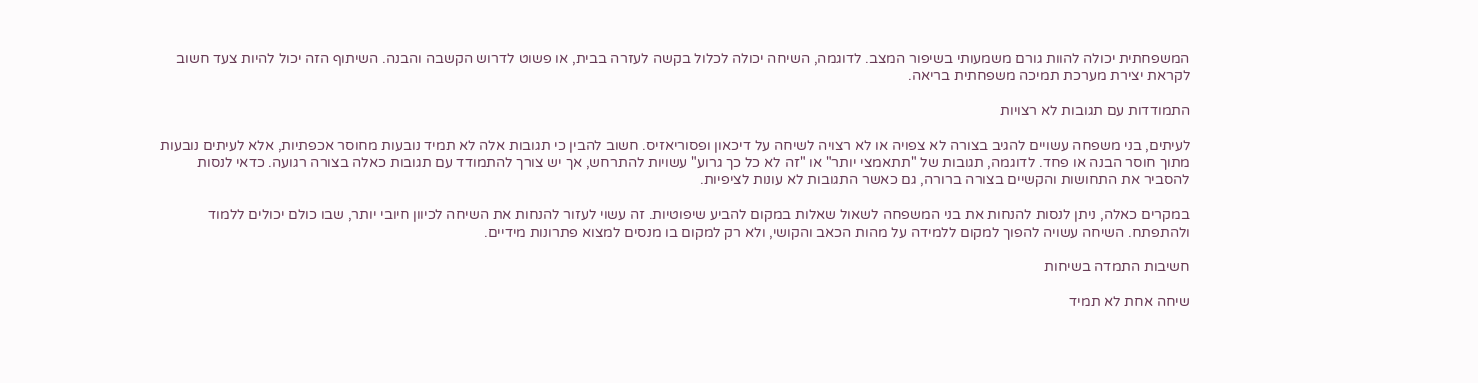המשפחתית יכולה להוות גורם משמעותי בשיפור המצב. לדוגמה, השיחה יכולה לכלול בקשה לעזרה בבית, או פשוט לדרוש הקשבה והבנה. השיתוף הזה יכול להיות צעד חשוב לקראת יצירת מערכת תמיכה משפחתית בריאה.

התמודדות עם תגובות לא רצויות

לעיתים, בני משפחה עשויים להגיב בצורה לא צפויה או לא רצויה לשיחה על דיכאון ופסוריאזיס. חשוב להבין כי תגובות אלה לא תמיד נובעות מחוסר אכפתיות, אלא לעיתים נובעות מתוך חוסר הבנה או פחד. לדוגמה, תגובות של "תתאמצי יותר" או "זה לא כל כך גרוע" עשויות להתרחש, אך יש צורך להתמודד עם תגובות כאלה בצורה רגועה. כדאי לנסות להסביר את התחושות והקשיים בצורה ברורה, גם כאשר התגובות לא עונות לציפיות.

במקרים כאלה, ניתן לנסות להנחות את בני המשפחה לשאול שאלות במקום להביע שיפוטיות. זה עשוי לעזור להנחות את השיחה לכיוון חיובי יותר, שבו כולם יכולים ללמוד ולהתפתח. השיחה עשויה להפוך למקום ללמידה על מהות הכאב והקושי, ולא רק למקום בו מנסים למצוא פתרונות מידיים.

חשיבות התמדה בשיחות

שיחה אחת לא תמיד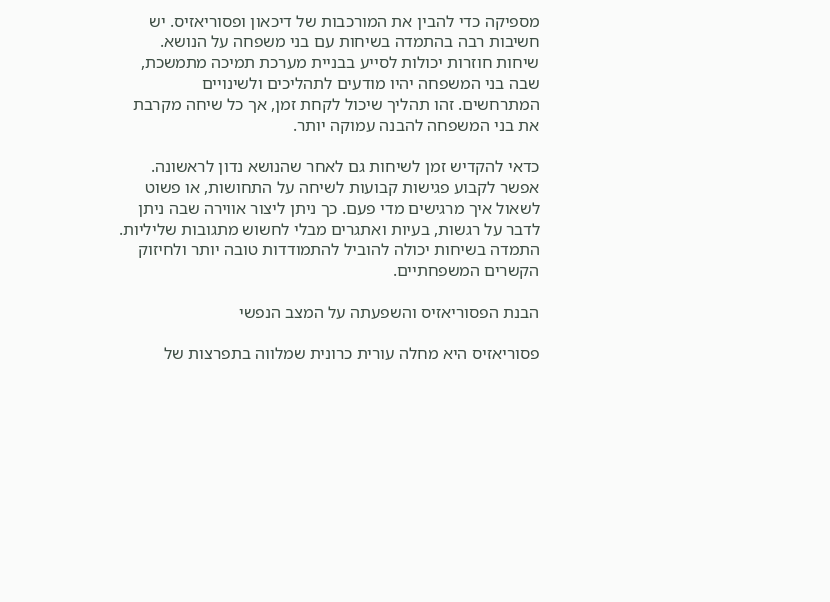מספיקה כדי להבין את המורכבות של דיכאון ופסוריאזיס. יש חשיבות רבה בהתמדה בשיחות עם בני משפחה על הנושא. שיחות חוזרות יכולות לסייע בבניית מערכת תמיכה מתמשכת, שבה בני המשפחה יהיו מודעים לתהליכים ולשינויים המתרחשים. זהו תהליך שיכול לקחת זמן, אך כל שיחה מקרבת את בני המשפחה להבנה עמוקה יותר.

כדאי להקדיש זמן לשיחות גם לאחר שהנושא נדון לראשונה. אפשר לקבוע פגישות קבועות לשיחה על התחושות, או פשוט לשאול איך מרגישים מדי פעם. כך ניתן ליצור אווירה שבה ניתן לדבר על רגשות, בעיות ואתגרים מבלי לחשוש מתגובות שליליות. התמדה בשיחות יכולה להוביל להתמודדות טובה יותר ולחיזוק הקשרים המשפחתיים.

הבנת הפסוריאזיס והשפעתה על המצב הנפשי

פסוריאזיס היא מחלה עורית כרונית שמלווה בתפרצות של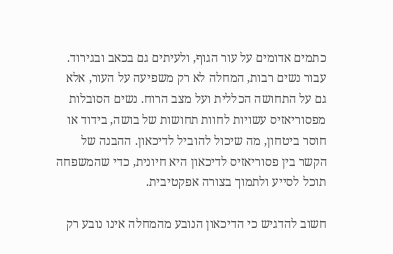כתמים אדומים על עור הגוף, ולעיתים גם בכאב ובגירוד. עבור נשים רבות, המחלה לא רק משפיעה על העור, אלא גם על התחושה הכללית ועל מצב הרוח. נשים הסובלות מפסוריאזיס עשויות לחוות תחושות של בושה, בידוד או חוסר ביטחון, מה שיכול להוביל לדיכאון. ההבנה של הקשר בין פסוריאזיס לדיכאון היא חיונית, כדי שהמשפחה תוכל לסייע ולתמוך בצורה אפקטיבית.

חשוב להדגיש כי הדיכאון הנובע מהמחלה אינו נובע רק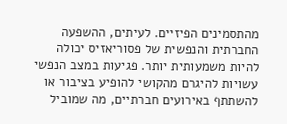מהתסמינים הפיזיים. לעיתים, ההשפעה החברתית והנפשית של פסוריאזיס יכולה להיות משמעותית יותר. פגיעות במצב הנפשי עשויות להיגרם מהקושי להופיע בציבור או להשתתף באירועים חברתיים, מה שמוביל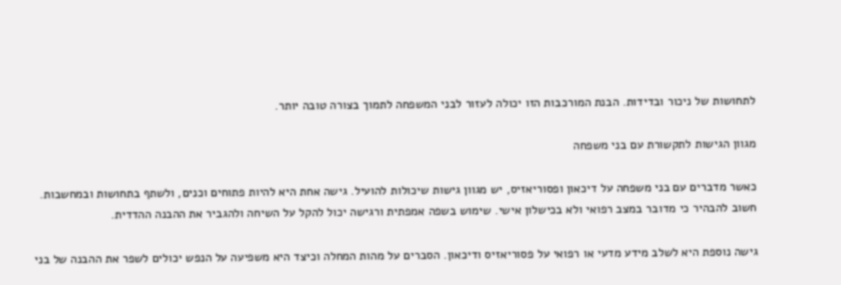לתחושות של ניכור ובדידות. הבנת המורכבות הזו יכולה לעזור לבני המשפחה לתמוך בצורה טובה יותר.

מגוון הגישות לתקשורת עם בני משפחה

כאשר מדברים עם בני משפחה על דיכאון ופסוריאזיס, יש מגוון גישות שיכולות להועיל. גישה אחת היא להיות פתוחים וכנים, ולשתף בתחושות ובמחשבות. חשוב להבהיר כי מדובר במצב רפואי ולא בכישלון אישי. שימוש בשפה אמפתית ורגישה יכול להקל על השיחה ולהגביר את ההבנה ההדדית.

גישה נוספת היא לשלב מידע מדעי או רפואי על פסוריאזיס ודיכאון. הסברים על מהות המחלה וכיצד היא משפיעה על הנפש יכולים לשפר את ההבנה של בני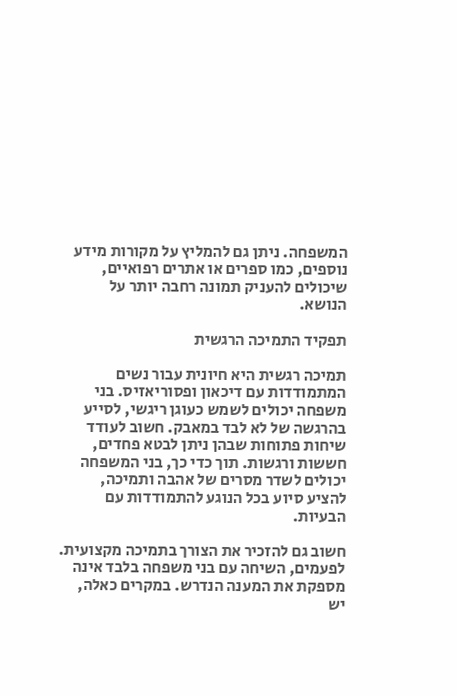המשפחה. ניתן גם להמליץ על מקורות מידע נוספים, כמו ספרים או אתרים רפואיים, שיכולים להעניק תמונה רחבה יותר על הנושא.

תפקיד התמיכה הרגשית

תמיכה רגשית היא חיונית עבור נשים המתמודדות עם דיכאון ופסוריאזיס. בני משפחה יכולים לשמש כעוגן ריגשי, לסייע בהרגשה של לא לבד במאבק. חשוב לעודד שיחות פתוחות שבהן ניתן לבטא פחדים, חששות ורגשות. תוך כדי כך, בני המשפחה יכולים לשדר מסרים של אהבה ותמיכה, להציע סיוע בכל הנוגע להתמודדות עם הבעיות.

חשוב גם להזכיר את הצורך בתמיכה מקצועית. לפעמים, השיחה עם בני משפחה בלבד אינה מספקת את המענה הנדרש. במקרים כאלה, יש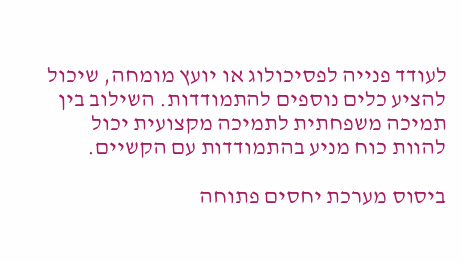לעודד פנייה לפסיכולוג או יועץ מומחה, שיכול להציע כלים נוספים להתמודדות. השילוב בין תמיכה משפחתית לתמיכה מקצועית יכול להוות כוח מניע בהתמודדות עם הקשיים.

ביסוס מערכת יחסים פתוחה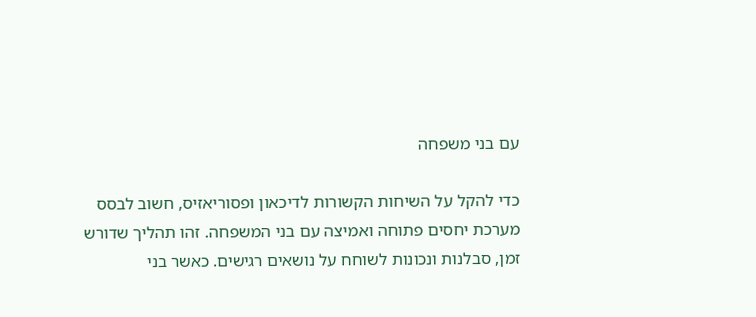עם בני משפחה

כדי להקל על השיחות הקשורות לדיכאון ופסוריאזיס, חשוב לבסס מערכת יחסים פתוחה ואמיצה עם בני המשפחה. זהו תהליך שדורש זמן, סבלנות ונכונות לשוחח על נושאים רגישים. כאשר בני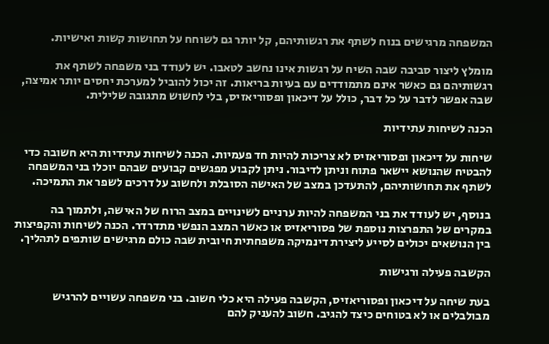המשפחה מרגישים בנוח לשתף את רגשותיהם, קל יותר גם לשוחח על תחושות קשות ואישיות.

מומלץ ליצור סביבה שבה השיח על רגשות אינו נחשב לטאבו. יש לעודד בני משפחה לשתף את רגשותיהם גם כאשר אינם מתמודדים עם בעיות בריאות. זה יכול להוביל למערכת יחסים יותר אמיצה, שבה אפשר לדבר על כל דבר, כולל על דיכאון ופסוריאזיס, בלי לחשוש מתגובה שלילית.

הכנה לשיחות עתידיות

שיחות על דיכאון ופסוריאזיס לא צריכות להיות חד פעמיות. הכנה לשיחות עתידיות היא חשובה כדי להבטיח שהנושא יישאר פתוח וניתן לדיבור. ניתן לקבוע מפגשים קבועים שבהם יוכלו בני המשפחה לשתף את תחושותיהם, להתעדכן במצב של האישה הסובלת ולחשוב על דרכים לשפר את התמיכה.

בנוסף, יש לעודד את בני המשפחה להיות ערניים לשינויים במצב הרוח של האישה, ולתמוך בה במקרים של התפרצות נוספת של פסוריאזיס או כאשר המצב הנפשי מתדרדר. הכנה לשיחות והקפיצות בין הנושאים יכולים לסייע ליצירת דינמיקה משפחתית חיובית שבה כולם מרגישים שותפים לתהליך.

הקשבה פעילה ורגישות

בעת שיחה על דיכאון ופסוריאזיס, הקשבה פעילה היא כלי חשוב. בני משפחה עשויים להרגיש מבולבלים או לא בטוחים כיצד להגיב. חשוב להעניק להם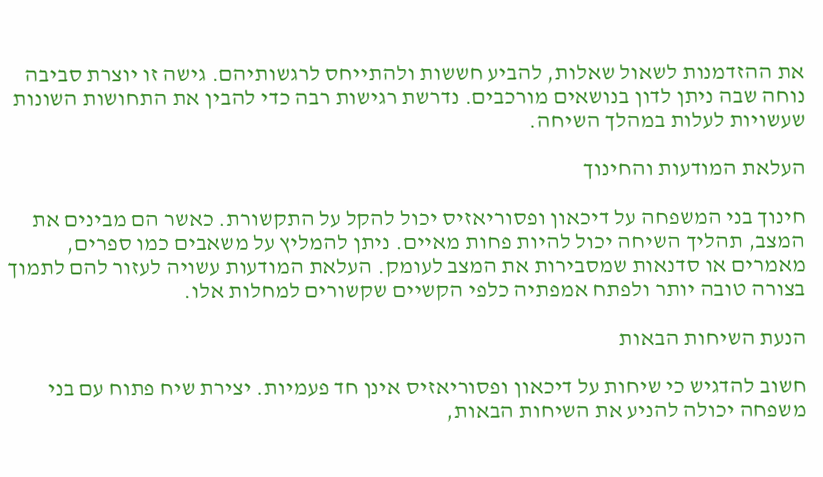את ההזדמנות לשאול שאלות, להביע חששות ולהתייחס לרגשותיהם. גישה זו יוצרת סביבה נוחה שבה ניתן לדון בנושאים מורכבים. נדרשת רגישות רבה כדי להבין את התחושות השונות שעשויות לעלות במהלך השיחה.

העלאת המודעות והחינוך

חינוך בני המשפחה על דיכאון ופסוריאזיס יכול להקל על התקשורת. כאשר הם מבינים את המצב, תהליך השיחה יכול להיות פחות מאיים. ניתן להמליץ על משאבים כמו ספרים, מאמרים או סדנאות שמסבירות את המצב לעומק. העלאת המודעות עשויה לעזור להם לתמוך בצורה טובה יותר ולפתח אמפתיה כלפי הקשיים שקשורים למחלות אלו.

הנעת השיחות הבאות

חשוב להדגיש כי שיחות על דיכאון ופסוריאזיס אינן חד פעמיות. יצירת שיח פתוח עם בני משפחה יכולה להניע את השיחות הבאות,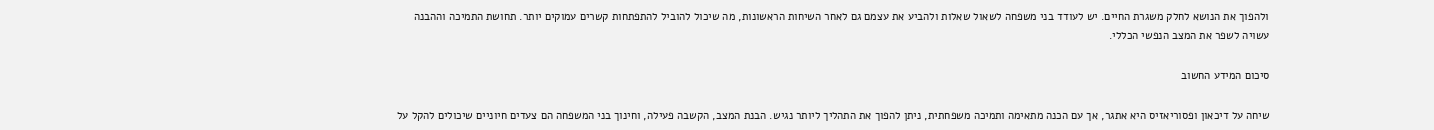ולהפוך את הנושא לחלק משגרת החיים. יש לעודד בני משפחה לשאול שאלות ולהביע את עצמם גם לאחר השיחות הראשונות, מה שיכול להוביל להתפתחות קשרים עמוקים יותר. תחושת התמיכה וההבנה עשויה לשפר את המצב הנפשי הכללי.

סיכום המידע החשוב

שיחה על דיכאון ופסוריאזיס היא אתגר, אך עם הכנה מתאימה ותמיכה משפחתית, ניתן להפוך את התהליך ליותר נגיש. הבנת המצב, הקשבה פעילה, וחינוך בני המשפחה הם צעדים חיוניים שיכולים להקל על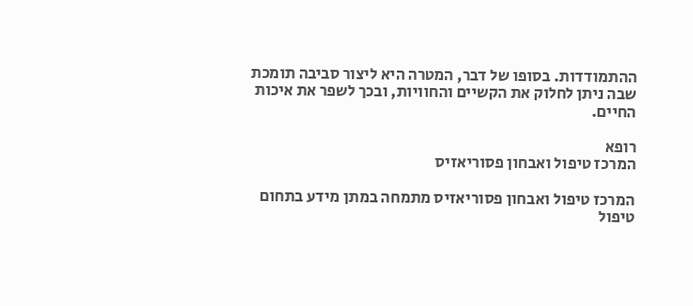ההתמודדות. בסופו של דבר, המטרה היא ליצור סביבה תומכת שבה ניתן לחלוק את הקשיים והחוויות, ובכך לשפר את איכות החיים.

רופא
המרכז טיפול ואבחון פסוריאזיס

המרכז טיפול ואבחון פסוריאזיס מתמחה במתן מידע בתחום טיפול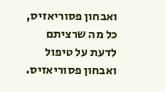ואבחון פסוריאזיס, כל מה שרציתם לדעת על טיפול ואבחון פסוריאזיס.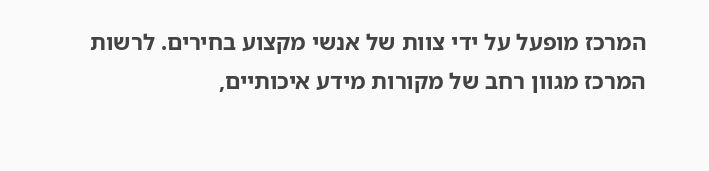המרכז מופעל על ידי צוות של אנשי מקצוע בחירים. לרשות המרכז מגוון רחב של מקורות מידע איכותיים,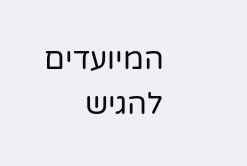המיועדים להגיש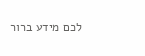לכם מידע ברור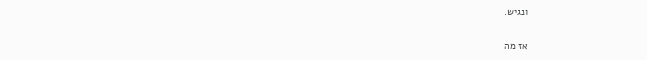ונגיש.

אז מה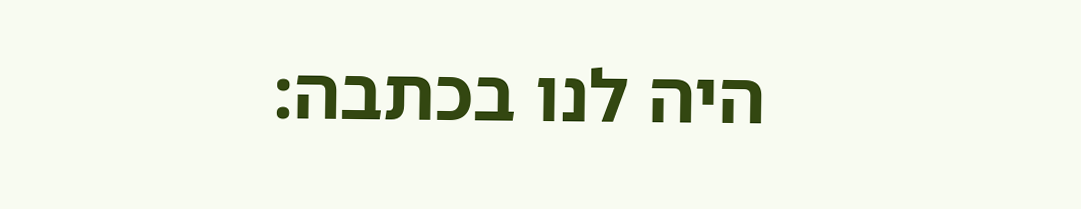היה לנו בכתבה: